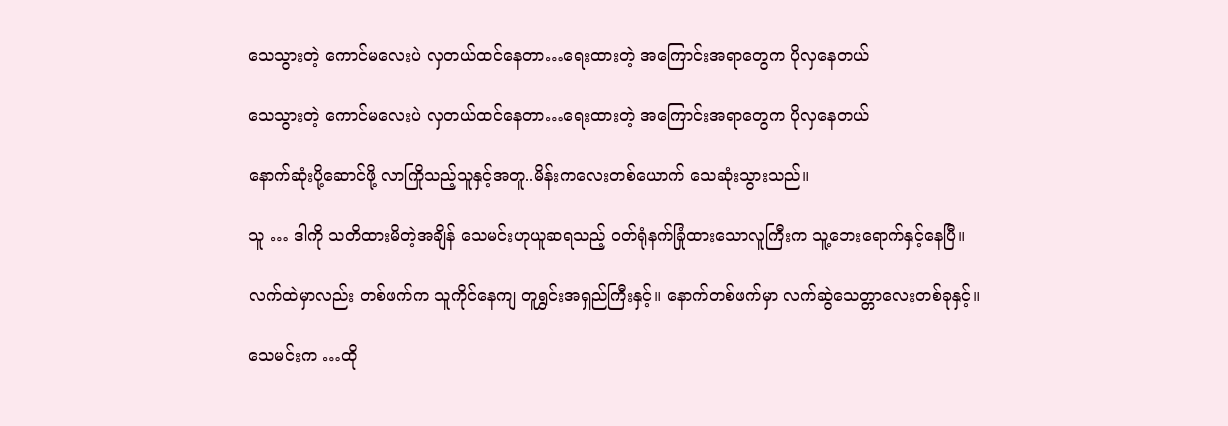သေသွားတဲ့ ကောင်မလေးပဲ လှတယ်ထင်နေတာ…ရေးထားတဲ့ အကြောင်းအရာတွေက ပိုလှနေတယ်

သေသွားတဲ့ ကောင်မလေးပဲ လှတယ်ထင်နေတာ…ရေးထားတဲ့ အကြောင်းအရာတွေက ပိုလှနေတယ်

နောက်ဆုံးပို့ဆောင်ဖို့ လာကြိုသည့်သူနှင့်အတူ..မိန်းကလေးတစ်ယောက် သေဆုံးသွားသည်။

သူ … ဒါကို သတိထားမိတဲ့အချိန် သေမင်းဟုယူဆရသည့် ဝတ်ရုံနက်ခြုံထားသောလူကြီးက သူ့ဘေးရောက်နှင့်နေပြီ။

လက်ထဲမှာလည်း တစ်ဖက်က သူကိုင်နေကျ တူရွှင်းအရှည်ကြီးနှင့်။ နောက်တစ်ဖက်မှာ လက်ဆွဲသေတ္တာလေးတစ်ခုနှင့်။

သေမင်းက …ထို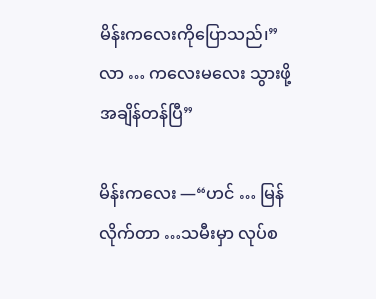မိန်းကလေးကိုပြောသည်၊”လာ … ကလေးမလေး သွားဖို့ အချိန်တန်ပြီ”

မိန်းကလေး —“ဟင် … မြန်လိုက်တာ …သမီးမှာ လုပ်စ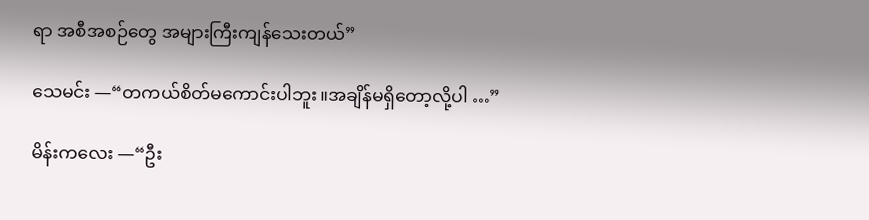ရာ အစီအစဉ်တွေ အများကြီးကျန်သေးတယ်”

သေမင်း —“တကယ်စိတ်မကောင်းပါဘူး။အချိန်မရှိတော့လို့ပါ …”

မိန်းကလေး —“ဦး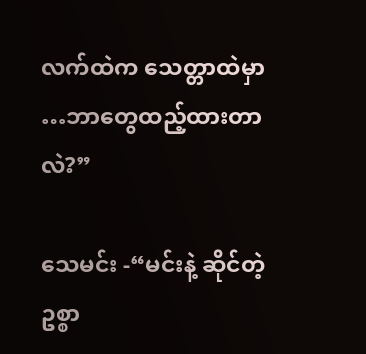လက်ထဲက သေတ္တာထဲမှာ …ဘာတွေထည့်ထားတာလဲ?”

သေမင်း -“မင်းနဲ့ ဆိုင်တဲ့ ဥစ္စာ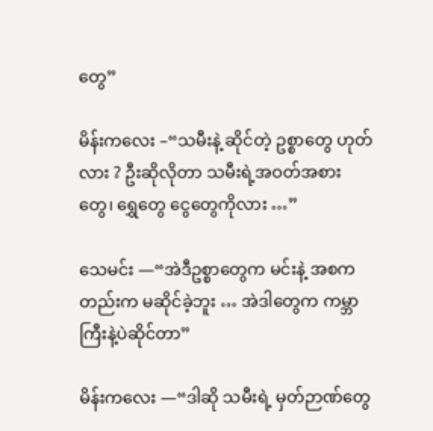တွေ”

မိန်းကလေး –“သမီးနဲ့ ဆိုင်တဲ့ ဥစ္စာတွေ ဟုတ်လား ? ဦးဆိုလိုတာ သမီးရဲ့အဝတ်အစားတွေ၊ ရွှေတွေ ငွေတွေကိုလား …”

သေမင်း —“အဲဒီဥစ္စာတွေက မင်းနဲ့ အစကတည်းက မဆိုင်ခဲ့ဘူး … အဲဒါတွေက ကမ္ဘာကြီးနဲ့ပဲဆိုင်တာ”

မိန်းကလေး —“ဒါဆို သမီးရဲ့ မှတ်ဉာဏ်တွေ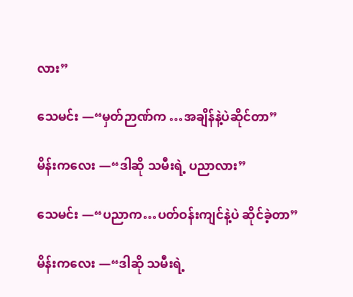လား”

သေမင်း —“မှတ်ဉာဏ်က …အချိန်နဲ့ပဲဆိုင်တာ”

မိန်းကလေး —“ဒါဆို သမီးရဲ့ ပညာလား”

သေမင်း —“ပညာက…ပတ်ဝန်းကျင်နဲ့ပဲ ဆိုင်ခဲ့တာ”

မိန်းကလေး —“ဒါဆို သမီးရဲ့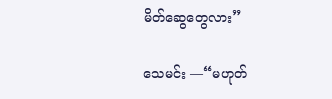မိတ်ဆွေတွေလား”

သေမင်း —“မဟုတ်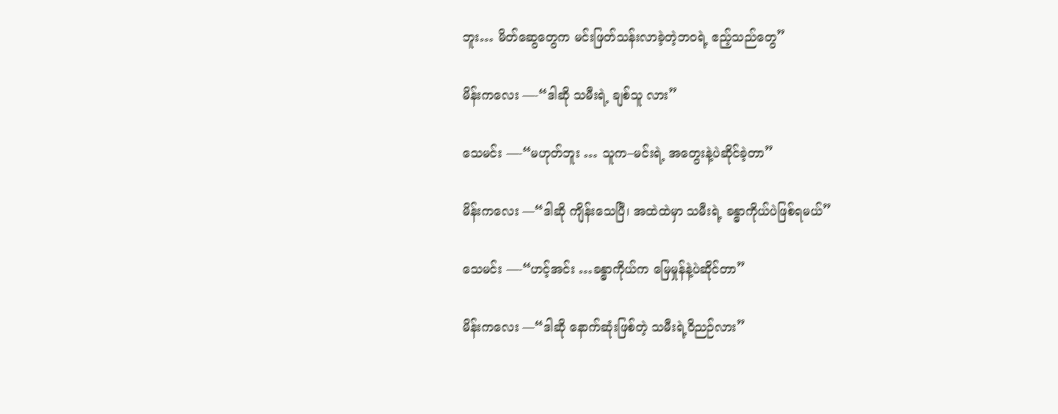ဘူး… မိတ်ဆွေတွေက မင်းဖြတ်သန်းလာခဲ့တဲ့ဘဝရဲ့ ဧည့်သည်တွေ”

မိန်းကလေး —-“ဒါဆို သမီးရဲ့ ချစ်သူ လား”

သေမင်း —-“မဟုတ်ဘူး … သူက–မင်းရဲ့ အတွေးနဲ့ပဲဆိုင်ခဲ့တာ”

မိန်းကလေး —“ဒါဆို ကျိန်းသေပြီ၊ အထဲထဲမှာ သမီးရဲ့ ခန္ဓာကိုယ်ပဲဖြစ်ရမယ်”

သေမင်း —-“ဟင့်အင်း …ခန္ဓာကိုယ်က မြေမှုန်နဲ့ပဲဆိုင်တာ”

မိန်းကလေး —“ဒါဆို နောက်ဆုံးဖြစ်တဲ့ သမီးရဲ့ဝိညဉ်လား”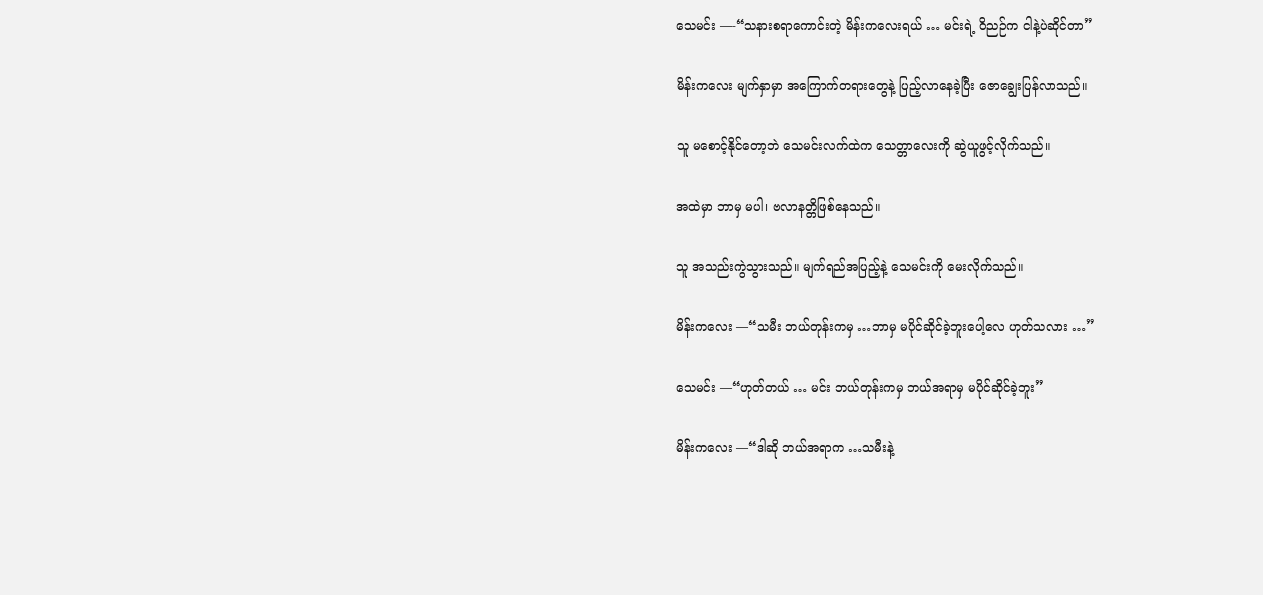သေမင်း —-“သနားစရာကောင်းတဲ့ မိန်းကလေးရယ် … မင်းရဲ့ ဝိညဉ်က ငါနဲ့ပဲဆိုင်တာ”

မိန်းကလေး မျက်နှာမှာ အကြောက်တရားတွေနဲ့ ပြည့်လာနေခဲ့ပြီး ဇောချွေးပြန်လာသည်။

သူ မစောင့်နိုင်တော့ဘဲ သေမင်းလက်ထဲက သေတ္တာလေးကို ဆွဲယူဖွင့်လိုက်သည်။

အထဲမှာ ဘာမှ မပါ၊ ဗလာနတ္တိဖြစ်နေသည်။

သူ အသည်းကွဲသွားသည်။ မျက်ရည်အပြည့်နဲ့ သေမင်းကို မေးလိုက်သည်။

မိန်းကလေး —“သမီး ဘယ်တုန်းကမှ …ဘာမှ မပိုင်ဆိုင်ခဲ့ဘူးပေါ့လေ ဟုတ်သလား …”

သေမင်း —“ဟုတ်တယ် … မင်း ဘယ်တုန်းကမှ ဘယ်အရာမှ မပိုင်ဆိုင်ခဲ့ဘူး”

မိန်းကလေး —“ဒါဆို ဘယ်အရာက …သမီးနဲ့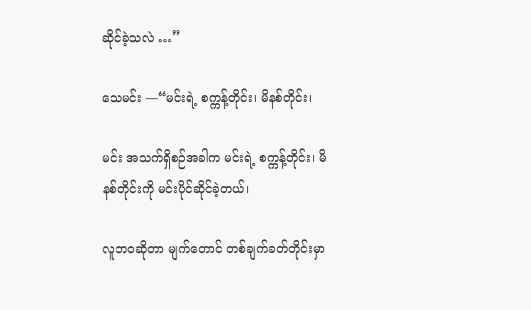ဆိုင်ခဲ့သလဲ …”

သေမင်း —“မင်းရဲ့ စက္ကန့်တိုင်း၊ မိနစ်တိုင်း၊

မင်း အသက်ရှိစဉ်အခါက မင်းရဲ့ စက္ကန့်တိုင်း၊ မိနစ်တိုင်းကို မင်းပိုင်ဆိုင်ခဲ့တယ်၊

လူဘဝဆိုတာ မျက်တောင် တစ်ချက်ခတ်တိုင်းမှာ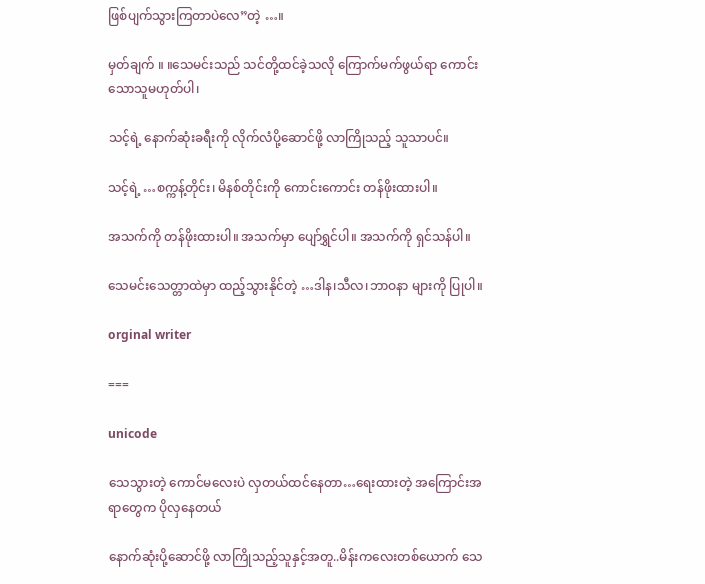ဖြစ်ပျက်သွားကြတာပဲလေ”တဲ့ …။

မှတ်ချက် ။ ။သေမင်းသည် သင်တို့ထင်ခဲ့သလို ကြောက်မက်ဖွယ်ရာ ကောင်းသောသူမဟုတ်ပါ၊

သင့်ရဲ့ နောက်ဆုံးခရီးကို လိုက်လံပို့ဆောင်ဖို့ လာကြိုသည့် သူသာပင်။

သင့်ရဲ့ …စက္ကန့်တိုင်း၊ မိနစ်တိုင်းကို ကောင်းကောင်း တန်ဖိုးထားပါ။

အသက်ကို တန်ဖိုးထားပါ။ အသက်မှာ ပျော်ရွှင်ပါ။ အသက်ကို ရှင်သန်ပါ။

သေမင်းသေတ္တာထဲမှာ ထည့်သွားနိုင်တဲ့ …ဒါန၊သီလ၊ဘာဝနာ များကို ပြုပါ။

orginal writer

===

unicode

သေသွားတဲ့ ကောင်မလေးပဲ လှတယ်ထင်နေတာ…ရေးထားတဲ့ အကြောင်းအရာတွေက ပိုလှနေတယ်

နောက်ဆုံးပို့ဆောင်ဖို့ လာကြိုသည့်သူနှင့်အတူ..မိန်းကလေးတစ်ယောက် သေ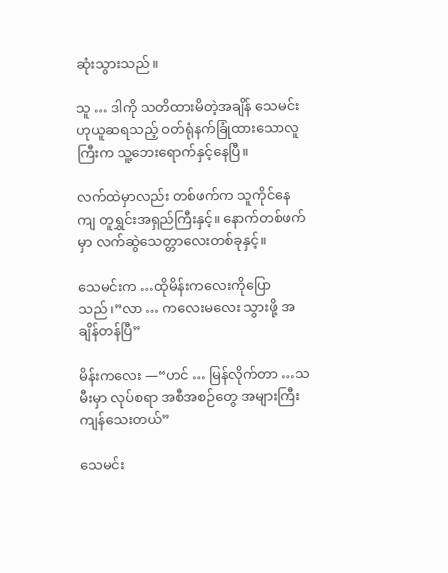ဆုံးသွားသည်။

သူ … ဒါကို သတိထားမိတဲ့အချိန် သေမင်းဟုယူဆရသည့် ဝတ်ရုံနက်ခြုံထားသောလူကြီးက သူ့ဘေးရောက်နှင့်နေပြီ။

လက်ထဲမှာလည်း တစ်ဖက်က သူကိုင်နေကျ တူရွှင်းအရှည်ကြီးနှင့်။ နောက်တစ်ဖက်မှာ လက်ဆွဲသေတ္တာလေးတစ်ခုနှင့်။

သေမင်းက …ထိုမိန်းကလေးကိုပြောသည်၊”လာ … ကလေးမလေး သွားဖို့ အချိန်တန်ပြီ”

မိန်းကလေး —“ဟင် … မြန်လိုက်တာ …သမီးမှာ လုပ်စရာ အစီအစဉ်တွေ အများကြီးကျန်သေးတယ်”

သေမင်း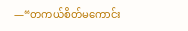—“တကယ်စိတ်မကောင်း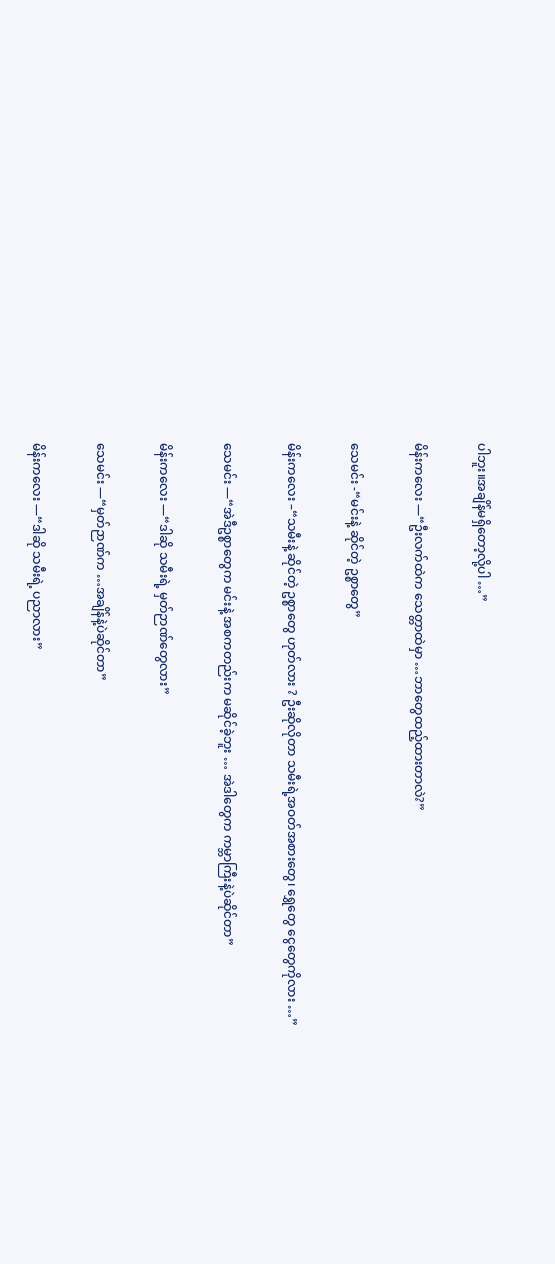ပါဘူး။အချိန်မရှိတော့လို့ပါ …”

မိန်းကလေး —“ဦးလက်ထဲက သေတ္တာထဲမှာ …ဘာတွေထည့်ထားတာလဲ?”

သေမင်း -“မင်းနဲ့ ဆိုင်တဲ့ ဥစ္စာတွေ”

မိန်းကလေး –“သမီးနဲ့ ဆိုင်တဲ့ ဥစ္စာတွေ ဟုတ်လား ? ဦးဆိုလိုတာ သမီးရဲ့အဝတ်အစားတွေ၊ ရွှေတွေ ငွေတွေကိုလား …”

သေမင်း —“အဲဒီဥစ္စာတွေက မင်းနဲ့ အစကတည်းက မဆိုင်ခဲ့ဘူး … အဲဒါတွေက ကမ္ဘာကြီးနဲ့ပဲဆိုင်တာ”

မိန်းကလေး —“ဒါဆို သမီးရဲ့ မှတ်ဉာဏ်တွေလား”

သေမင်း —“မှတ်ဉာဏ်က …အချိန်နဲ့ပဲဆိုင်တာ”

မိန်းကလေး —“ဒါဆို သမီးရဲ့ ပညာလား”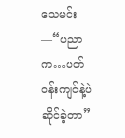သေမင်း —“ပညာက…ပတ်ဝန်းကျင်နဲ့ပဲ ဆိုင်ခဲ့တာ”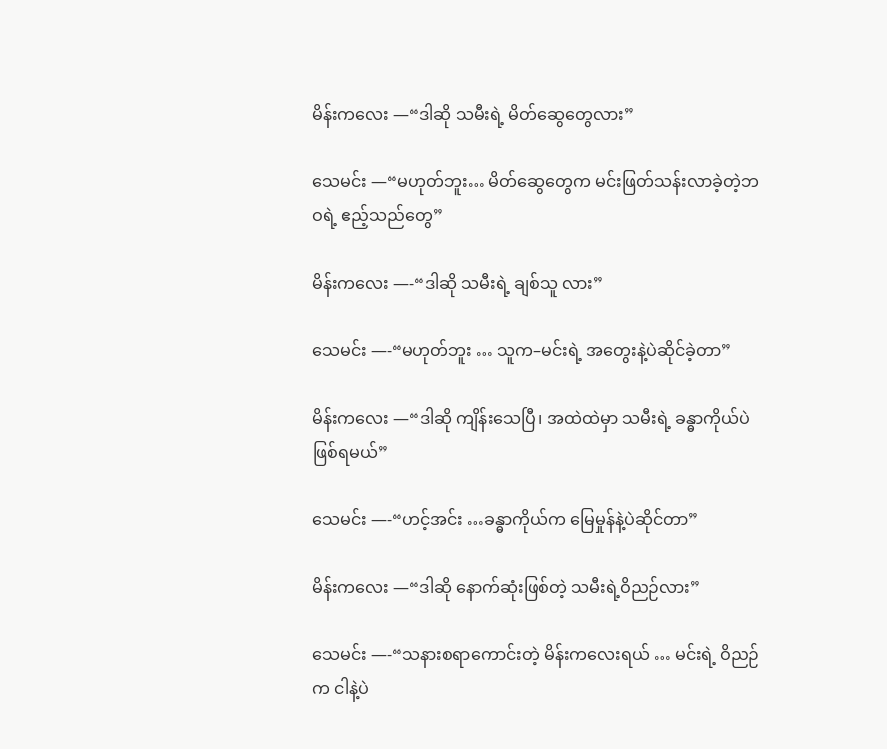မိန်းကလေး —“ဒါဆို သမီးရဲ့ မိတ်ဆွေတွေလား”

သေမင်း —“မဟုတ်ဘူး… မိတ်ဆွေတွေက မင်းဖြတ်သန်းလာခဲ့တဲ့ဘဝရဲ့ ဧည့်သည်တွေ”

မိန်းကလေး —-“ဒါဆို သမီးရဲ့ ချစ်သူ လား”

သေမင်း —-“မဟုတ်ဘူး … သူက–မင်းရဲ့ အတွေးနဲ့ပဲဆိုင်ခဲ့တာ”

မိန်းကလေး —“ဒါဆို ကျိန်းသေပြီ၊ အထဲထဲမှာ သမီးရဲ့ ခန္ဓာကိုယ်ပဲဖြစ်ရမယ်”

သေမင်း —-“ဟင့်အင်း …ခန္ဓာကိုယ်က မြေမှုန်နဲ့ပဲဆိုင်တာ”

မိန်းကလေး —“ဒါဆို နောက်ဆုံးဖြစ်တဲ့ သမီးရဲ့ဝိညဉ်လား”

သေမင်း —-“သနားစရာကောင်းတဲ့ မိန်းကလေးရယ် … မင်းရဲ့ ဝိညဉ်က ငါနဲ့ပဲ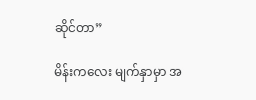ဆိုင်တာ”

မိန်းကလေး မျက်နှာမှာ အ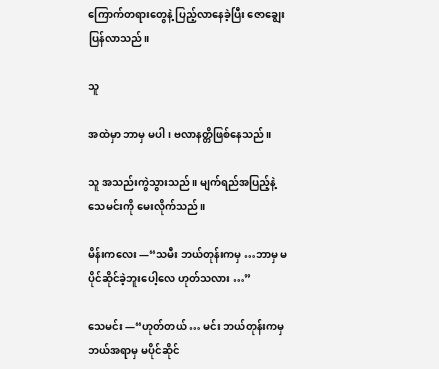ကြောက်တရားတွေနဲ့ ပြည့်လာနေခဲ့ပြီး ဇောချွေးပြန်လာသည်။

သူ

အထဲမှာ ဘာမှ မပါ၊ ဗလာနတ္တိဖြစ်နေသည်။

သူ အသည်းကွဲသွားသည်။ မျက်ရည်အပြည့်နဲ့ သေမင်းကို မေးလိုက်သည်။

မိန်းကလေး —“သမီး ဘယ်တုန်းကမှ …ဘာမှ မပိုင်ဆိုင်ခဲ့ဘူးပေါ့လေ ဟုတ်သလား …”

သေမင်း —“ဟုတ်တယ် … မင်း ဘယ်တုန်းကမှ ဘယ်အရာမှ မပိုင်ဆိုင်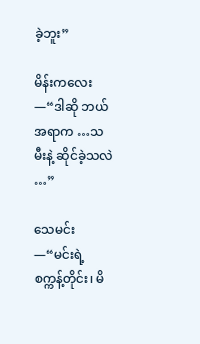ခဲ့ဘူး”

မိန်းကလေး —“ဒါဆို ဘယ်အရာက …သမီးနဲ့ ဆိုင်ခဲ့သလဲ …”

သေမင်း —“မင်းရဲ့ စက္ကန့်တိုင်း၊ မိ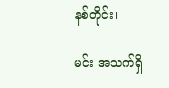နစ်တိုင်း၊

မင်း အသက်ရှိ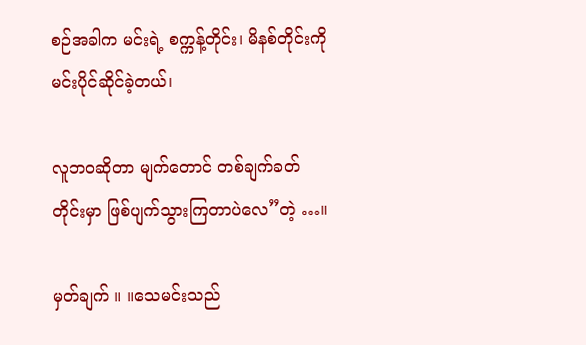စဉ်အခါက မင်းရဲ့ စက္ကန့်တိုင်း၊ မိနစ်တိုင်းကို မင်းပိုင်ဆိုင်ခဲ့တယ်၊

လူဘဝဆိုတာ မျက်တောင် တစ်ချက်ခတ်တိုင်းမှာ ဖြစ်ပျက်သွားကြတာပဲလေ”တဲ့ …။

မှတ်ချက် ။ ။သေမင်းသည်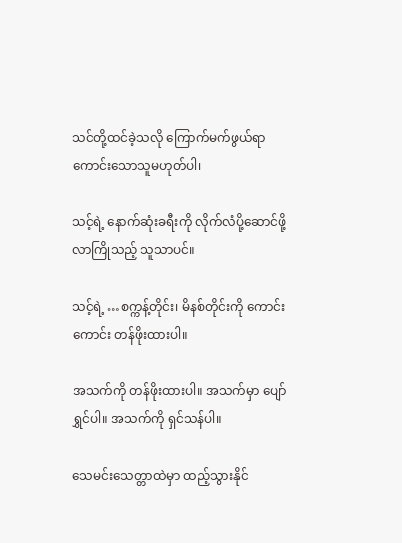သင်တို့ထင်ခဲ့သလို ကြောက်မက်ဖွယ်ရာ ကောင်းသောသူမဟုတ်ပါ၊

သင့်ရဲ့ နောက်ဆုံးခရီးကို လိုက်လံပို့ဆောင်ဖို့ လာကြိုသည့် သူသာပင်။

သင့်ရဲ့ …စက္ကန့်တိုင်း၊ မိနစ်တိုင်းကို ကောင်းကောင်း တန်ဖိုးထားပါ။

အသက်ကို တန်ဖိုးထားပါ။ အသက်မှာ ပျော်ရွှင်ပါ။ အသက်ကို ရှင်သန်ပါ။

သေမင်းသေတ္တာထဲမှာ ထည့်သွားနိုင်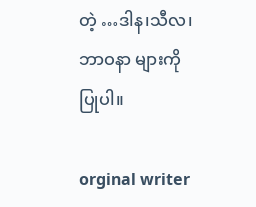တဲ့ …ဒါန၊သီလ၊ဘာဝနာ များကို ပြုပါ။

orginal writer